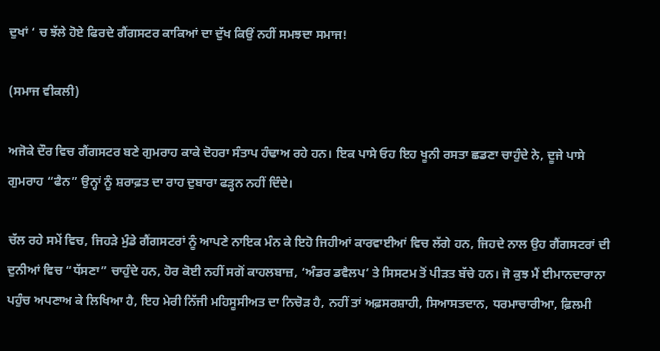ਦੁਖਾਂ ‘ ਚ ਝੱਲੇ ਹੋਏ ਫਿਰਦੇ ਗੈਂਗਸਟਰ ਕਾਕਿਆਂ ਦਾ ਦੁੱਖ ਕਿਉਂ ਨਹੀਂ ਸਮਝਦਾ ਸਮਾਜ!

(ਸਮਾਜ ਵੀਕਲੀ)

ਅਜੋਕੇ ਦੌਰ ਵਿਚ ਗੈਂਗਸਟਰ ਬਣੇ ਗੁਮਰਾਹ ਕਾਕੇ ਦੋਹਰਾ ਸੰਤਾਪ ਹੰਢਾਅ ਰਹੇ ਹਨ। ਇਕ ਪਾਸੇ ਓਹ ਇਹ ਖੂਨੀ ਰਸਤਾ ਛਡਣਾ ਚਾਹੁੰਦੇ ਨੇ, ਦੂਜੇ ਪਾਸੇ ਗੁਮਰਾਹ “ਫੈਨ” ਉਨ੍ਹਾਂ ਨੂੰ ਸ਼ਰਾਫ਼ਤ ਦਾ ਰਾਹ ਦੁਬਾਰਾ ਫੜ੍ਹਨ ਨਹੀਂ ਦਿੰਦੇ।

ਚੱਲ ਰਹੇ ਸਮੇਂ ਵਿਚ, ਜਿਹੜੇ ਮੁੰਡੇ ਗੈਂਗਸਟਰਾਂ ਨੂੰ ਆਪਣੇ ਨਾਇਕ ਮੰਨ ਕੇ ਇਹੋ ਜਿਹੀਆਂ ਕਾਰਵਾਈਆਂ ਵਿਚ ਲੱਗੇ ਹਨ, ਜਿਹਦੇ ਨਾਲ ਉਹ ਗੈਂਗਸਟਰਾਂ ਦੀ ਦੁਨੀਆਂ ਵਿਚ “ਧੱਸਣਾ” ਚਾਹੁੰਦੇ ਹਨ, ਹੋਰ ਕੋਈ ਨਹੀਂ ਸਗੋਂ ਕਾਹਲਬਾਜ਼, ‘ਅੰਡਰ ਡਵੈਲਪ’ ਤੇ ਸਿਸਟਮ ਤੋਂ ਪੀੜਤ ਬੱਚੇ ਹਨ। ਜੋ ਕੁਝ ਮੈਂ ਈਮਾਨਦਾਰਾਨਾ ਪਹੁੰਚ ਅਪਣਾਅ ਕੇ ਲਿਖਿਆ ਹੈ, ਇਹ ਮੇਰੀ ਨਿੱਜੀ ਮਹਿਸੂਸੀਅਤ ਦਾ ਨਿਚੋੜ ਹੈ, ਨਹੀਂ ਤਾਂ ਅਫ਼ਸਰਸ਼ਾਹੀ, ਸਿਆਸਤਦਾਨ, ਧਰਮਾਚਾਰੀਆ, ਫ਼ਿਲਮੀ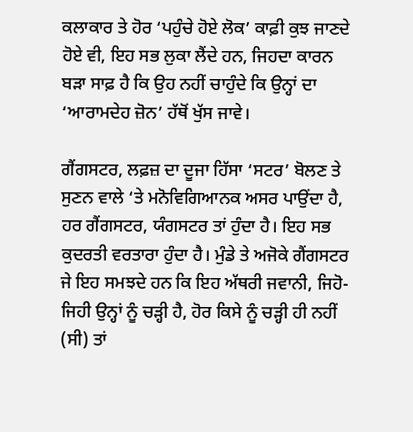ਕਲਾਕਾਰ ਤੇ ਹੋਰ ‘ਪਹੁੰਚੇ ਹੋਏ ਲੋਕ’ ਕਾਫ਼ੀ ਕੁਝ ਜਾਣਦੇ ਹੋਏ ਵੀ, ਇਹ ਸਭ ਲੁਕਾ ਲੈਂਦੇ ਹਨ, ਜਿਹਦਾ ਕਾਰਨ ਬੜਾ ਸਾਫ਼ ਹੈ ਕਿ ਉਹ ਨਹੀਂ ਚਾਹੁੰਦੇ ਕਿ ਉਨ੍ਹਾਂ ਦਾ ‘ਆਰਾਮਦੇਹ ਜ਼ੋਨ’ ਹੱਥੋਂ ਖੁੱਸ ਜਾਵੇ।

ਗੈਂਗਸਟਰ, ਲਫ਼ਜ਼ ਦਾ ਦੂਜਾ ਹਿੱਸਾ ‘ਸਟਰ’ ਬੋਲਣ ਤੇ ਸੁਣਨ ਵਾਲੇ ‘ਤੇ ਮਨੋਵਿਗਿਆਨਕ ਅਸਰ ਪਾਉਂਦਾ ਹੈ, ਹਰ ਗੈਂਗਸਟਰ, ਯੰਗਸਟਰ ਤਾਂ ਹੁੰਦਾ ਹੈ। ਇਹ ਸਭ ਕੁਦਰਤੀ ਵਰਤਾਰਾ ਹੁੰਦਾ ਹੈ। ਮੁੰਡੇ ਤੇ ਅਜੋਕੇ ਗੈਂਗਸਟਰ ਜੇ ਇਹ ਸਮਝਦੇ ਹਨ ਕਿ ਇਹ ਅੱਥਰੀ ਜਵਾਨੀ, ਜਿਹੋ-ਜਿਹੀ ਉਨ੍ਹਾਂ ਨੂੰ ਚੜ੍ਹੀ ਹੈ, ਹੋਰ ਕਿਸੇ ਨੂੰ ਚੜ੍ਹੀ ਹੀ ਨਹੀਂ (ਸੀ) ਤਾਂ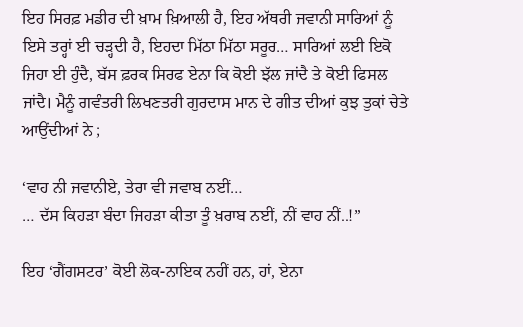ਇਹ ਸਿਰਫ਼ ਮਡੀਰ ਦੀ ਖ਼ਾਮ ਖ਼ਿਆਲੀ ਹੈ, ਇਹ ਅੱਥਰੀ ਜਵਾਨੀ ਸਾਰਿਆਂ ਨੂੰ ਇਸੇ ਤਰ੍ਹਾਂ ਈ ਚੜ੍ਹਦੀ ਹੈ, ਇਹਦਾ ਮਿੱਠਾ ਮਿੱਠਾ ਸਰੂਰ… ਸਾਰਿਆਂ ਲਈ ਇਕੋ ਜਿਹਾ ਈ ਹੁੰਦੈ, ਬੱਸ ਫ਼ਰਕ ਸਿਰਫ ਏਨਾ ਕਿ ਕੋਈ ਝੱਲ ਜਾਂਦੈ ਤੇ ਕੋਈ ਫਿਸਲ ਜਾਂਦੈ। ਮੈਨੂੰ ਗਵੰਤਰੀ ਲਿਖਣਤਰੀ ਗੁਰਦਾਸ ਮਾਨ ਦੇ ਗੀਤ ਦੀਆਂ ਕੁਝ ਤੁਕਾਂ ਚੇਤੇ ਆਉਂਦੀਆਂ ਨੇ ;

‘ਵਾਹ ਨੀ ਜਵਾਨੀਏ, ਤੇਰਾ ਵੀ ਜਵਾਬ ਨਈਂ…
… ਦੱਸ ਕਿਹੜਾ ਬੰਦਾ ਜਿਹੜਾ ਕੀਤਾ ਤੂੰ ਖ਼ਰਾਬ ਨਈਂ, ਨੀਂ ਵਾਹ ਨੀਂ..!”

ਇਹ ‘ਗੈਂਗਸਟਰ’ ਕੋਈ ਲੋਕ-ਨਾਇਕ ਨਹੀਂ ਹਨ, ਹਾਂ, ਏਨਾ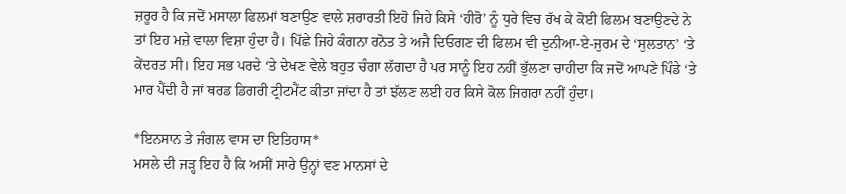ਜ਼ਰੂਰ ਹੈ ਕਿ ਜਦੋਂ ਮਸਾਲਾ ਫਿਲਮਾਂ ਬਣਾਉਣ ਵਾਲੇ ਸ਼ਰਾਰਤੀ ਇਹੋ ਜਿਹੇ ਕਿਸੇ ‘ਹੀਰੋ’ ਨੂੰ ਧੁਰੇ ਵਿਚ ਰੱਖ ਕੇ ਕੋਈ ਫਿਲਮ ਬਣਾਉਣਦੇ ਨੇ ਤਾਂ ਇਹ ਮਜ਼ੇ ਵਾਲਾ ਵਿਸ਼ਾ ਹੁੰਦਾ ਹੈ। ਪਿੱਛੇ ਜਿਹੇ ਕੰਗਨਾ ਰਨੋਤ ਤੇ ਅਜੈ ਦਿਓਗਣ ਦੀ ਫਿਲਮ ਵੀ ਦੁਨੀਆ-ਏ-ਜੁਰਮ ਦੇ ‘ਸੁਲਤਾਨ’ ‘ਤੇ ਕੇਂਦਰਤ ਸੀ। ਇਹ ਸਭ ਪਰਦੇ ‘ਤੇ ਦੇਖਣ ਵੇਲੇ ਬਹੁਤ ਚੰਗਾ ਲੱਗਦਾ ਹੈ ਪਰ ਸਾਨੂੰ ਇਹ ਨਹੀਂ ਭੁੱਲਣਾ ਚਾਹੀਦਾ ਕਿ ਜਦੋਂ ਆਪਣੇ ਪਿੰਡੇ ‘ਤੇ ਮਾਰ ਪੈਂਦੀ ਹੈ ਜਾਂ ਥਰਡ ਡਿਗਰੀ ਟ੍ਰੀਟਮੈਂਟ ਕੀਤਾ ਜਾਂਦਾ ਹੈ ਤਾਂ ਝੱਲਣ ਲਈ ਹਰ ਕਿਸੇ ਕੋਲ ਜਿਗਰਾ ਨਹੀਂ ਹੁੰਦਾ।

*ਇਨਸਾਨ ਤੇ ਜੰਗਲ ਵਾਸ ਦਾ ਇਤਿਹਾਸ*
ਮਸਲੇ ਦੀ ਜੜ੍ਹ ਇਹ ਹੈ ਕਿ ਅਸੀਂ ਸਾਰੇ ਉਨ੍ਹਾਂ ਵਣ ਮਾਨਸਾਂ ਦੇ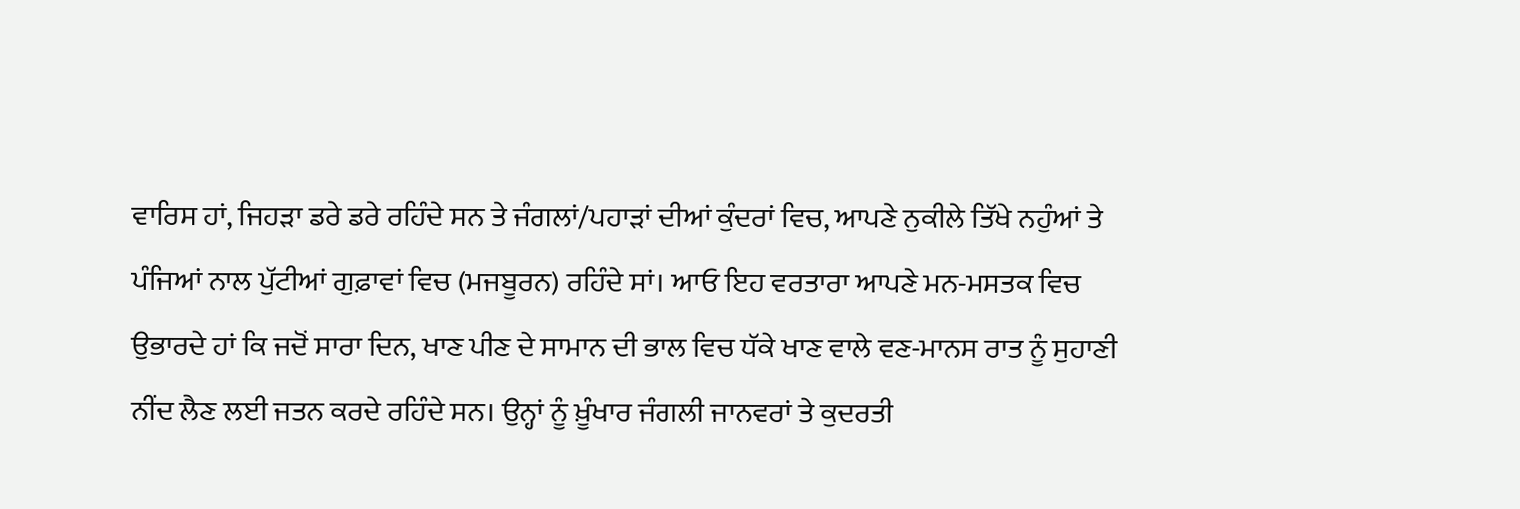ਵਾਰਿਸ ਹਾਂ, ਜਿਹੜਾ ਡਰੇ ਡਰੇ ਰਹਿੰਦੇ ਸਨ ਤੇ ਜੰਗਲਾਂ/ਪਹਾੜਾਂ ਦੀਆਂ ਕੁੰਦਰਾਂ ਵਿਚ, ਆਪਣੇ ਨੁਕੀਲੇ ਤਿੱਖੇ ਨਹੁੰਆਂ ਤੇ ਪੰਜਿਆਂ ਨਾਲ ਪੁੱਟੀਆਂ ਗੁਫ਼ਾਵਾਂ ਵਿਚ (ਮਜਬੂਰਨ) ਰਹਿੰਦੇ ਸਾਂ। ਆਓ ਇਹ ਵਰਤਾਰਾ ਆਪਣੇ ਮਨ-ਮਸਤਕ ਵਿਚ ਉਭਾਰਦੇ ਹਾਂ ਕਿ ਜਦੋਂ ਸਾਰਾ ਦਿਨ, ਖਾਣ ਪੀਣ ਦੇ ਸਾਮਾਨ ਦੀ ਭਾਲ ਵਿਚ ਧੱਕੇ ਖਾਣ ਵਾਲੇ ਵਣ-ਮਾਨਸ ਰਾਤ ਨੂੰ ਸੁਹਾਣੀ ਨੀਂਦ ਲੈਣ ਲਈ ਜਤਨ ਕਰਦੇ ਰਹਿੰਦੇ ਸਨ। ਉਨ੍ਹਾਂ ਨੂੰ ਖ਼ੂੰਖਾਰ ਜੰਗਲੀ ਜਾਨਵਰਾਂ ਤੇ ਕੁਦਰਤੀ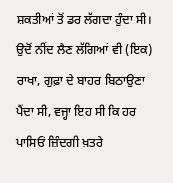ਸ਼ਕਤੀਆਂ ਤੋਂ ਡਰ ਲੱਗਦਾ ਹੁੰਦਾ ਸੀ। ਉਦੋਂ ਨੀਂਦ ਲੈਣ ਲੱਗਿਆਂ ਵੀ (ਇਕ) ਰਾਖਾ, ਗੁਫ਼ਾ ਦੇ ਬਾਹਰ ਬਿਠਾਉਣਾ ਪੈਂਦਾ ਸੀ, ਵਜ੍ਹਾ ਇਹ ਸੀ ਕਿ ਹਰ ਪਾਸਿਓਂ ਜ਼ਿੰਦਗੀ ਖ਼ਤਰੇ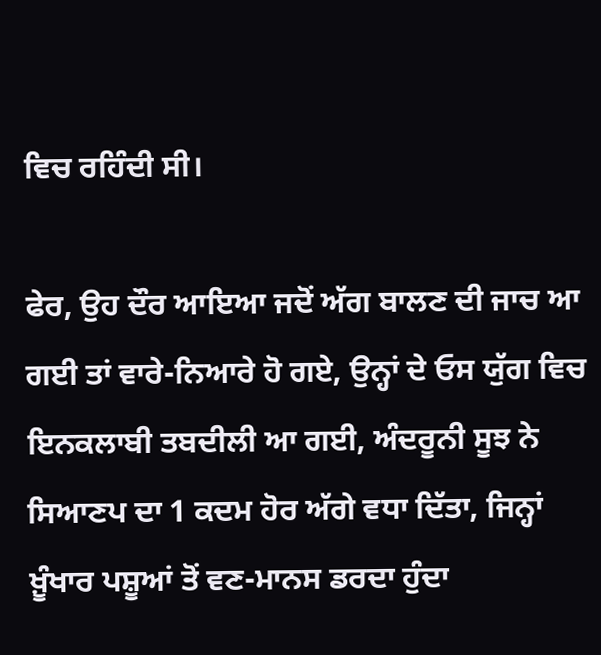ਵਿਚ ਰਹਿੰਦੀ ਸੀ।

ਫੇਰ, ਉਹ ਦੌਰ ਆਇਆ ਜਦੋਂ ਅੱਗ ਬਾਲਣ ਦੀ ਜਾਚ ਆ ਗਈ ਤਾਂ ਵਾਰੇ-ਨਿਆਰੇ ਹੋ ਗਏ, ਉਨ੍ਹਾਂ ਦੇ ਓਸ ਯੁੱਗ ਵਿਚ ਇਨਕਲਾਬੀ ਤਬਦੀਲੀ ਆ ਗਈ, ਅੰਦਰੂਨੀ ਸੂਝ ਨੇ ਸਿਆਣਪ ਦਾ 1 ਕਦਮ ਹੋਰ ਅੱਗੇ ਵਧਾ ਦਿੱਤਾ, ਜਿਨ੍ਹਾਂ ਖ਼ੂੰਖਾਰ ਪਸ਼ੂਆਂ ਤੋਂ ਵਣ-ਮਾਨਸ ਡਰਦਾ ਹੁੰਦਾ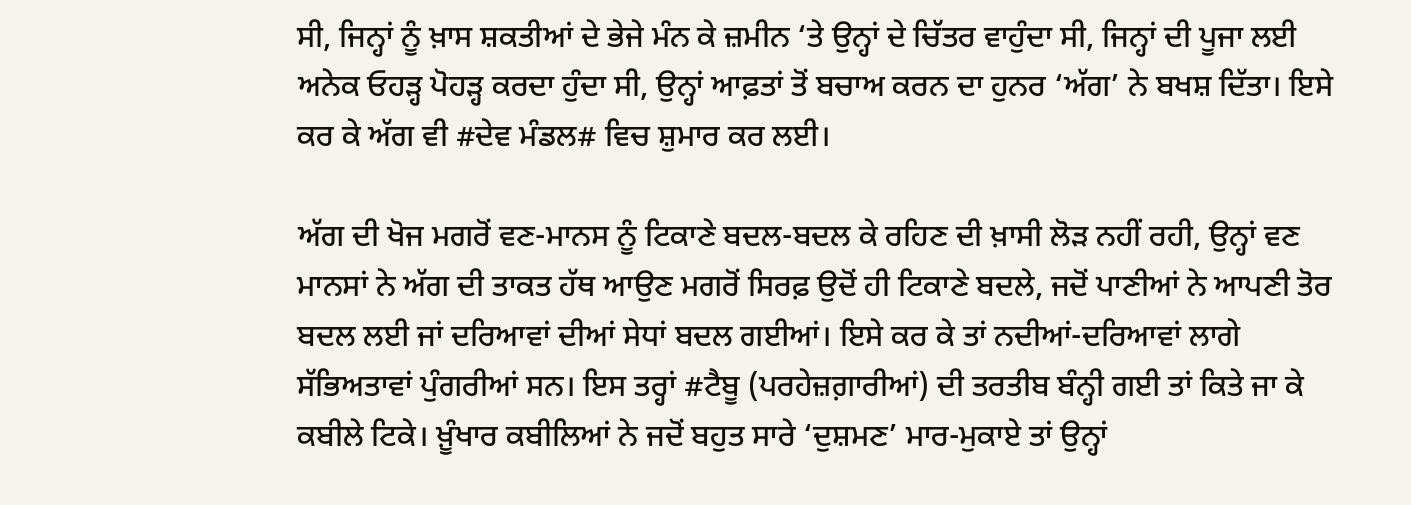ਸੀ, ਜਿਨ੍ਹਾਂ ਨੂੰ ਖ਼ਾਸ ਸ਼ਕਤੀਆਂ ਦੇ ਭੇਜੇ ਮੰਨ ਕੇ ਜ਼ਮੀਨ ‘ਤੇ ਉਨ੍ਹਾਂ ਦੇ ਚਿੱਤਰ ਵਾਹੁੰਦਾ ਸੀ, ਜਿਨ੍ਹਾਂ ਦੀ ਪੂਜਾ ਲਈ ਅਨੇਕ ਓਹੜ੍ਹ ਪੋਹੜ੍ਹ ਕਰਦਾ ਹੁੰਦਾ ਸੀ, ਉਨ੍ਹਾਂ ਆਫ਼ਤਾਂ ਤੋਂ ਬਚਾਅ ਕਰਨ ਦਾ ਹੁਨਰ ‘ਅੱਗ’ ਨੇ ਬਖਸ਼ ਦਿੱਤਾ। ਇਸੇ ਕਰ ਕੇ ਅੱਗ ਵੀ #ਦੇਵ ਮੰਡਲ# ਵਿਚ ਸ਼ੁਮਾਰ ਕਰ ਲਈ।

ਅੱਗ ਦੀ ਖੋਜ ਮਗਰੋਂ ਵਣ-ਮਾਨਸ ਨੂੰ ਟਿਕਾਣੇ ਬਦਲ-ਬਦਲ ਕੇ ਰਹਿਣ ਦੀ ਖ਼ਾਸੀ ਲੋੜ ਨਹੀਂ ਰਹੀ, ਉਨ੍ਹਾਂ ਵਣ ਮਾਨਸਾਂ ਨੇ ਅੱਗ ਦੀ ਤਾਕਤ ਹੱਥ ਆਉਣ ਮਗਰੋਂ ਸਿਰਫ਼ ਉਦੋਂ ਹੀ ਟਿਕਾਣੇ ਬਦਲੇ, ਜਦੋਂ ਪਾਣੀਆਂ ਨੇ ਆਪਣੀ ਤੋਰ ਬਦਲ ਲਈ ਜਾਂ ਦਰਿਆਵਾਂ ਦੀਆਂ ਸੇਧਾਂ ਬਦਲ ਗਈਆਂ। ਇਸੇ ਕਰ ਕੇ ਤਾਂ ਨਦੀਆਂ-ਦਰਿਆਵਾਂ ਲਾਗੇ ਸੱਭਿਅਤਾਵਾਂ ਪੁੰਗਰੀਆਂ ਸਨ। ਇਸ ਤਰ੍ਹਾਂ #ਟੈਬੂ (ਪਰਹੇਜ਼ਗ਼ਾਰੀਆਂ) ਦੀ ਤਰਤੀਬ ਬੰਨ੍ਹੀ ਗਈ ਤਾਂ ਕਿਤੇ ਜਾ ਕੇ ਕਬੀਲੇ ਟਿਕੇ। ਖ਼ੂੰਖਾਰ ਕਬੀਲਿਆਂ ਨੇ ਜਦੋਂ ਬਹੁਤ ਸਾਰੇ ‘ਦੁਸ਼ਮਣ’ ਮਾਰ-ਮੁਕਾਏ ਤਾਂ ਉਨ੍ਹਾਂ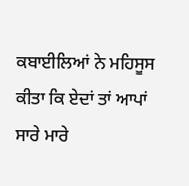ਕਬਾਈਲਿਆਂ ਨੇ ਮਹਿਸੂਸ ਕੀਤਾ ਕਿ ਏਦਾਂ ਤਾਂ ਆਪਾਂ ਸਾਰੇ ਮਾਰੇ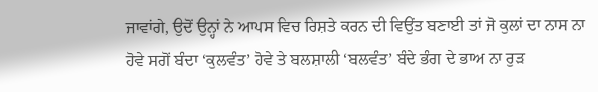ਜਾਵਾਂਗੇ, ਉਦੋਂ ਉਨ੍ਹਾਂ ਨੇ ਆਪਸ ਵਿਚ ਰਿਸ਼ਤੇ ਕਰਨ ਦੀ ਵਿਉਂਤ ਬਣਾਈ ਤਾਂ ਜੋ ਕੁਲਾਂ ਦਾ ਨਾਸ ਨਾ ਹੋਵੇ ਸਗੋਂ ਬੰਦਾ ‘ਕੁਲਵੰਤ’ ਹੋਵੇ ਤੇ ਬਲਸ਼ਾਲੀ ‘ਬਲਵੰਤ’ ਬੰਦੇ ਭੰਗ ਦੇ ਭਾਅ ਨਾ ਰੁੜ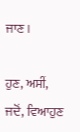ਜਾਣ।

ਹੁਣ, ਅਸੀਂ, ਜਦੋਂ, ਵਿਆਹੁਣ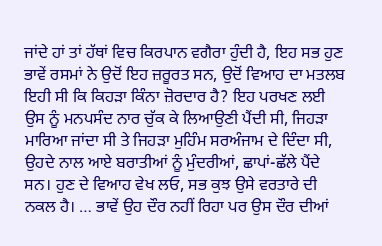ਜਾਂਦੇ ਹਾਂ ਤਾਂ ਹੱਥਾਂ ਵਿਚ ਕਿਰਪਾਨ ਵਗੈਰਾ ਹੁੰਦੀ ਹੈ, ਇਹ ਸਭ ਹੁਣ ਭਾਵੇਂ ਰਸਮਾਂ ਨੇ ਉਦੋਂ ਇਹ ਜ਼ਰੂਰਤ ਸਨ, ਉਦੋਂ ਵਿਆਹ ਦਾ ਮਤਲਬ ਇਹੀ ਸੀ ਕਿ ਕਿਹੜਾ ਕਿੰਨਾ ਜ਼ੋਰਦਾਰ ਹੈ? ਇਹ ਪਰਖਣ ਲਈ ਉਸ ਨੂੰ ਮਨਪਸੰਦ ਨਾਰ ਚੁੱਕ ਕੇ ਲਿਆਉਣੀ ਪੈਂਦੀ ਸੀ, ਜਿਹੜਾ ਮਾਰਿਆ ਜਾਂਦਾ ਸੀ ਤੇ ਜਿਹੜਾ ਮੁਹਿੰਮ ਸਰਅੰਜਾਮ ਦੇ ਦਿੰਦਾ ਸੀ, ਉਹਦੇ ਨਾਲ ਆਏ ਬਰਾਤੀਆਂ ਨੂੰ ਮੁੰਦਰੀਆਂ, ਛਾਪਾਂ-ਛੱਲੇ ਪੈਂਦੇ ਸਨ। ਹੁਣ ਦੇ ਵਿਆਹ ਵੇਖ ਲਓ, ਸਭ ਕੁਝ ਉਸੇ ਵਰਤਾਰੇ ਦੀ ਨਕਲ ਹੈ। … ਭਾਵੇਂ ਉਹ ਦੌਰ ਨਹੀਂ ਰਿਹਾ ਪਰ ਉਸ ਦੌਰ ਦੀਆਂ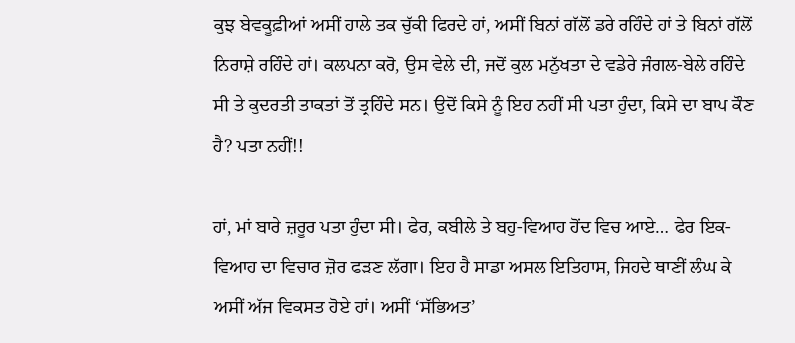ਕੁਝ ਬੇਵਕੂਫ਼ੀਆਂ ਅਸੀਂ ਹਾਲੇ ਤਕ ਚੁੱਕੀ ਫਿਰਦੇ ਹਾਂ, ਅਸੀਂ ਬਿਨਾਂ ਗੱਲੋਂ ਡਰੇ ਰਹਿੰਦੇ ਹਾਂ ਤੇ ਬਿਨਾਂ ਗੱਲੋਂ ਨਿਰਾਸ਼ੇ ਰਹਿੰਦੇ ਹਾਂ। ਕਲਪਨਾ ਕਰੋ, ਉਸ ਵੇਲੇ ਦੀ, ਜਦੋਂ ਕੁਲ ਮਨੁੱਖਤਾ ਦੇ ਵਡੇਰੇ ਜੰਗਲ-ਬੇਲੇ ਰਹਿੰਦੇ ਸੀ ਤੇ ਕੁਦਰਤੀ ਤਾਕਤਾਂ ਤੋਂ ਤ੍ਰਹਿੰਦੇ ਸਨ। ਉਦੋਂ ਕਿਸੇ ਨੂੰ ਇਹ ਨਹੀਂ ਸੀ ਪਤਾ ਹੁੰਦਾ, ਕਿਸੇ ਦਾ ਬਾਪ ਕੌਣ ਹੈ? ਪਤਾ ਨਹੀਂ!!

ਹਾਂ, ਮਾਂ ਬਾਰੇ ਜ਼ਰੂਰ ਪਤਾ ਹੁੰਦਾ ਸੀ। ਫੇਰ, ਕਬੀਲੇ ਤੇ ਬਹੁ-ਵਿਆਹ ਹੋਂਦ ਵਿਚ ਆਏ… ਫੇਰ ਇਕ-ਵਿਆਹ ਦਾ ਵਿਚਾਰ ਜ਼ੋਰ ਫੜਣ ਲੱਗਾ। ਇਹ ਹੈ ਸਾਡਾ ਅਸਲ ਇਤਿਹਾਸ, ਜਿਹਦੇ ਥਾਣੀਂ ਲੰਘ ਕੇ ਅਸੀਂ ਅੱਜ ਵਿਕਸਤ ਹੋਏ ਹਾਂ। ਅਸੀਂ ‘ਸੱਭਿਅਤ’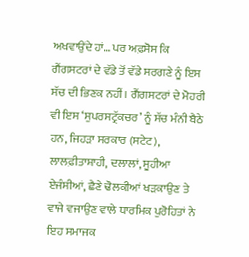ਅਖਵਾਉਂਦੇ ਹਾਂ… ਪਰ ਅਫ਼ਸੋਸ ਕਿ ਗੈਂਗਸਟਰਾਂ ਦੇ ਵੱਡੇ ਤੋਂ ਵੱਡੇ ਸਰਗਣੇ ਨੂੰ ਇਸ ਸੱਚ ਦੀ ਭਿਣਕ ਨਹੀਂ। ਗੈਂਗਸਟਰਾਂ ਦੇ ਮੋਹਰੀ ਵੀ ਇਸ ‘ਸੁਪਰਸਟ੍ਰੱਕਚਰ’ ਨੂੰ ਸੱਚ ਮੰਨੀ ਬੈਠੇ ਹਨ, ਜਿਹੜਾ ਸਰਕਾਰ (ਸਟੇਟ), ਲਾਲਫ਼ੀਤਾਸ਼ਾਹੀ, ਦਲਾਲਾਂ, ਸੂਹੀਆ ਏਜੰਸੀਆਂ, ਛੈਣੇ ਢੋਲਕੀਆਂ ਖੜਕਾਉਣ ਤੇ ਵਾਜੇ ਵਜਾਉਣ ਵਾਲੇ ਧਾਰਮਿਕ ਪੁਰੋਹਿਤਾਂ ਨੇ ਇਹ ਸਮਾਜਕ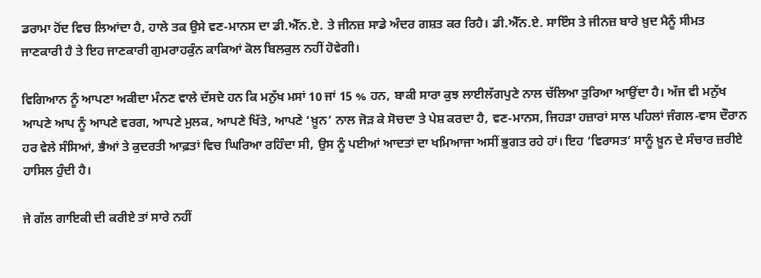ਡਰਾਮਾ ਹੋਂਦ ਵਿਚ ਲਿਆਂਦਾ ਹੈ, ਹਾਲੇ ਤਕ ਉਸੇ ਵਣ-ਮਾਨਸ ਦਾ ਡੀ.ਐੱਨ.ਏ. ਤੇ ਜੀਨਜ਼ ਸਾਡੇ ਅੰਦਰ ਗਸ਼ਤ ਕਰ ਰਿਹੈ। ਡੀ.ਐੱਨ.ਏ. ਸਾਇੰਸ ਤੇ ਜੀਨਜ਼ ਬਾਰੇ ਖ਼ੁਦ ਮੈਨੂੰ ਸੀਮਤ ਜਾਣਕਾਰੀ ਹੈ ਤੇ ਇਹ ਜਾਣਕਾਰੀ ਗੁਮਰਾਹਕੁੰਨ ਕਾਕਿਆਂ ਕੋਲ ਬਿਲਕੁਲ ਨਹੀਂ ਹੋਵੇਗੀ।

ਵਿਗਿਆਨ ਨੂੰ ਆਪਣਾ ਅਕੀਦਾ ਮੰਨਣ ਵਾਲੇ ਦੱਸਦੇ ਹਨ ਕਿ ਮਨੁੱਖ ਮਸਾਂ 10 ਜਾਂ 15 % ਹਨ, ਬਾਕੀ ਸਾਰਾ ਕੁਝ ਲਾਈਲੱਗਪੁਣੇ ਨਾਲ ਚੱਲਿਆ ਤੁਰਿਆ ਆਉਂਦਾ ਹੈ। ਅੱਜ ਵੀ ਮਨੁੱਖ ਆਪਣੇ ਆਪ ਨੂੰ ਆਪਣੇ ਵਰਗ, ਆਪਣੇ ਮੁਲਕ, ਆਪਣੇ ਖਿੱਤੇ, ਆਪਣੇ ‘ਖ਼ੂਨ’ ਨਾਲ ਜੋੜ ਕੇ ਸੋਚਦਾ ਤੇ ਪੇਸ਼ ਕਰਦਾ ਹੈ, ਵਣ-ਮਾਨਸ, ਜਿਹੜਾ ਹਜ਼ਾਰਾਂ ਸਾਲ ਪਹਿਲਾਂ ਜੰਗਲ-ਵਾਸ ਦੌਰਾਨ ਹਰ ਵੇਲੇ ਸੰਸਿਆਂ, ਭੈਆਂ ਤੇ ਕੁਦਰਤੀ ਆਫ਼ਤਾਂ ਵਿਚ ਘਿਰਿਆ ਰਹਿੰਦਾ ਸੀ, ਉਸ ਨੂੰ ਪਈਆਂ ਆਦਤਾਂ ਦਾ ਖਮਿਆਜਾ ਅਸੀਂ ਭੁਗਤ ਰਹੇ ਹਾਂ। ਇਹ ‘ਵਿਰਾਸਤ’ ਸਾਨੂੰ ਖ਼ੂਨ ਦੇ ਸੰਚਾਰ ਜ਼ਰੀਏ ਹਾਸਿਲ ਹੁੰਦੀ ਹੈ।

ਜੇ ਗੱਲ ਗਾਇਕੀ ਦੀ ਕਰੀਏ ਤਾਂ ਸਾਰੇ ਨਹੀਂ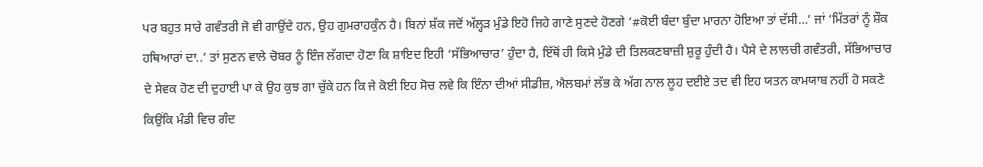ਪਰ ਬਹੁਤ ਸਾਰੇ ਗਵੰਤਰੀ ਜੋ ਵੀ ਗਾਉਂਦੇ ਹਨ, ਉਹ ਗੁਮਰਾਹਕੁੰਨ ਹੈ। ਬਿਨਾਂ ਸ਼ੱਕ ਜਦੋਂ ਅੱਲ੍ਹੜ ਮੁੰਡੇ ਇਹੋ ਜਿਹੇ ਗਾਣੇ ਸੁਣਦੇ ਹੋਣਗੇ ‘#ਕੋਈ ਬੰਦਾ ਬੁੰਦਾ ਮਾਰਨਾ ਹੋਇਆ ਤਾਂ ਦੱਸੀ…’ ਜਾਂ ‘ਮਿੱਤਰਾਂ ਨੂੰ ਸ਼ੌਕ ਹਥਿਆਰਾਂ ਦਾ..’ ਤਾਂ ਸੁਣਨ ਵਾਲੇ ਚੋਬਰ ਨੂੰ ਇੰਜ ਲੱਗਦਾ ਹੋਣਾ ਕਿ ਸ਼ਾਇਦ ਇਹੀ ‘ਸੱਭਿਆਚਾਰ’ ਹੁੰਦਾ ਹੈ, ਇੱਥੋਂ ਹੀ ਕਿਸੇ ਮੁੰਡੇ ਦੀ ਤਿਲਕਣਬਾਜ਼ੀ ਸ਼ੁਰੂ ਹੁੰਦੀ ਹੈ। ਪੈਸੇ ਦੇ ਲਾਲਚੀ ਗਵੰਤਰੀ, ਸੱਭਿਆਚਾਰ ਦੇ ਸੇਵਕ ਹੋਣ ਦੀ ਦੁਹਾਈ ਪਾ ਕੇ ਉਹ ਕੁਝ ਗਾ ਚੁੱਕੇ ਹਨ ਕਿ ਜੇ ਕੋਈ ਇਹ ਸੋਚ ਲਵੇ ਕਿ ਇੰਨਾ ਦੀਆਂ ਸੀਡੀਜ਼, ਐਲਬਮਾਂ ਲੱਭ ਕੇ ਅੱਗ ਨਾਲ ਲੂਹ ਦਈਏ ਤਦ ਵੀ ਇਹ ਯਤਨ ਕਾਮਯਾਬ ਨਹੀਂ ਹੋ ਸਕਣੇ ਕਿਉਂਕਿ ਮੰਡੀ ਵਿਚ ਗੰਦ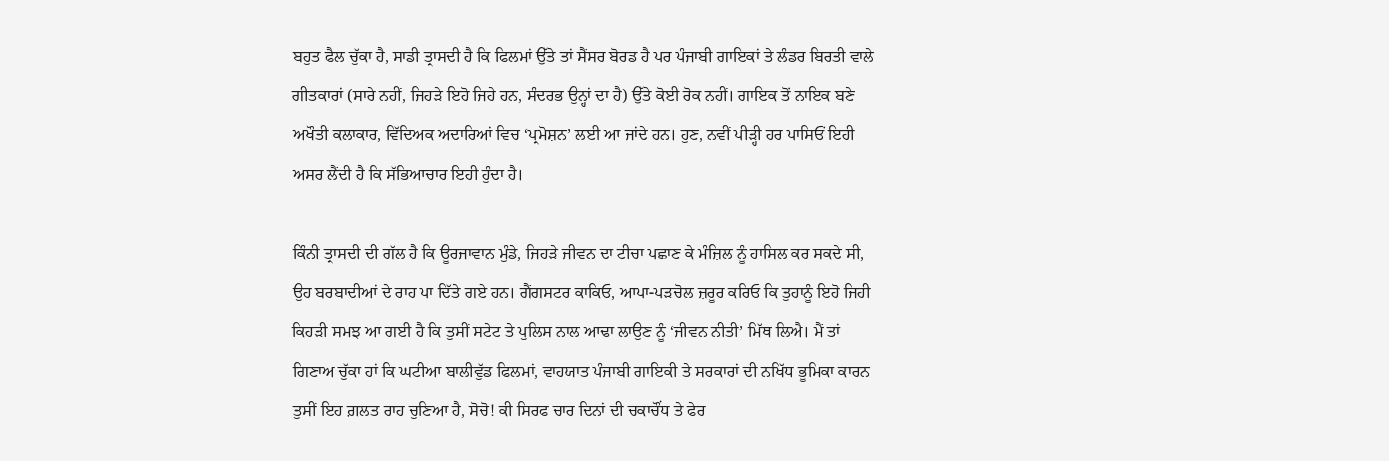ਬਹੁਤ ਫੈਲ ਚੁੱਕਾ ਹੈ, ਸਾਡੀ ਤ੍ਰਾਸਦੀ ਹੈ ਕਿ ਫਿਲਮਾਂ ਉੱਤੇ ਤਾਂ ਸੈਂਸਰ ਬੋਰਡ ਹੈ ਪਰ ਪੰਜਾਬੀ ਗਾਇਕਾਂ ਤੇ ਲੰਡਰ ਬਿਰਤੀ ਵਾਲੇ ਗੀਤਕਾਰਾਂ (ਸਾਰੇ ਨਹੀਂ, ਜਿਹੜੇ ਇਹੋ ਜਿਹੇ ਹਨ, ਸੰਦਰਭ ਉਨ੍ਹਾਂ ਦਾ ਹੈ) ਉੱਤੇ ਕੋਈ ਰੋਕ ਨਹੀਂ। ਗਾਇਕ ਤੋਂ ਨਾਇਕ ਬਣੇ ਅਖੌਤੀ ਕਲਾਕਾਰ, ਵਿੱਦਿਅਕ ਅਦਾਰਿਆਂ ਵਿਚ ‘ਪ੍ਰਮੋਸ਼ਨ’ ਲਈ ਆ ਜਾਂਦੇ ਹਨ। ਹੁਣ, ਨਵੀਂ ਪੀੜ੍ਹੀ ਹਰ ਪਾਸਿਓਂ ਇਹੀ ਅਸਰ ਲੈਂਦੀ ਹੈ ਕਿ ਸੱਭਿਆਚਾਰ ਇਹੀ ਹੁੰਦਾ ਹੈ।

ਕਿੰਨੀ ਤ੍ਰਾਸਦੀ ਦੀ ਗੱਲ ਹੈ ਕਿ ਊਰਜਾਵਾਨ ਮੁੰਡੇ, ਜਿਹੜੇ ਜੀਵਨ ਦਾ ਟੀਚਾ ਪਛਾਣ ਕੇ ਮੰਜ਼ਿਲ ਨੂੰ ਹਾਸਿਲ ਕਰ ਸਕਦੇ ਸੀ, ਉਹ ਬਰਬਾਦੀਆਂ ਦੇ ਰਾਹ ਪਾ ਦਿੱਤੇ ਗਏ ਹਨ। ਗੈਂਗਸਟਰ ਕਾਕਿਓ, ਆਪਾ-ਪੜਚੋਲ ਜ਼ਰੂਰ ਕਰਿਓ ਕਿ ਤੁਹਾਨੂੰ ਇਹੋ ਜਿਹੀ ਕਿਹੜੀ ਸਮਝ ਆ ਗਈ ਹੈ ਕਿ ਤੁਸੀਂ ਸਟੇਟ ਤੇ ਪੁਲਿਸ ਨਾਲ ਆਢਾ ਲਾਉਣ ਨੂੰ ‘ਜੀਵਨ ਨੀਤੀ’ ਮਿੱਥ ਲਿਐ। ਮੈਂ ਤਾਂ ਗਿਣਾਅ ਚੁੱਕਾ ਹਾਂ ਕਿ ਘਟੀਆ ਬਾਲੀਵੁੱਡ ਫਿਲਮਾਂ, ਵਾਹਯਾਤ ਪੰਜਾਬੀ ਗਾਇਕੀ ਤੇ ਸਰਕਾਰਾਂ ਦੀ ਨਖਿੱਧ ਭੂਮਿਕਾ ਕਾਰਨ ਤੁਸੀਂ ਇਹ ਗ਼ਲਤ ਰਾਹ ਚੁਣਿਆ ਹੈ, ਸੋਚੋ! ਕੀ ਸਿਰਫ ਚਾਰ ਦਿਨਾਂ ਦੀ ਚਕਾਚੌਂਧ ਤੇ ਫੇਰ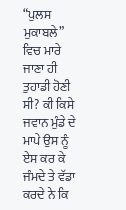“ਪੁਲਸ ਮੁਕਾਬਲੇ” ਵਿਚ ਮਾਰੇ ਜਾਣਾ ਹੀ ਤੁਹਾਡੀ ਹੋਣੀ ਸੀ? ਕੀ ਕਿਸੇ ਜਵਾਨ ਮੁੰਡੇ ਦੇ ਮਾਪੇ ਉਸ ਨੂੰ ਏਸ ਕਰ ਕੇ ਜੰਮਦੇ ਤੇ ਵੱਡਾ ਕਰਦੇ ਨੇ ਕਿ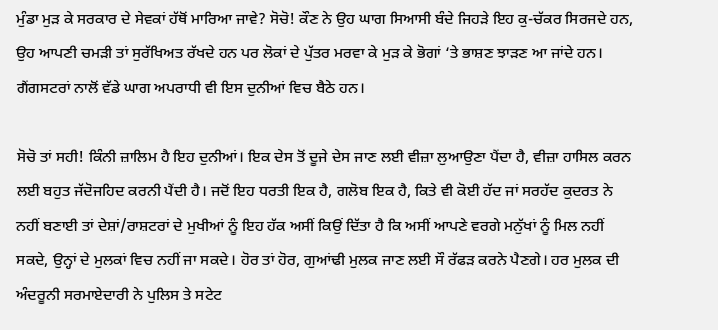ਮੁੰਡਾ ਮੁੜ ਕੇ ਸਰਕਾਰ ਦੇ ਸੇਵਕਾਂ ਹੱਥੋਂ ਮਾਰਿਆ ਜਾਵੇ? ਸੋਚੋ! ਕੌਣ ਨੇ ਉਹ ਘਾਗ ਸਿਆਸੀ ਬੰਦੇ ਜਿਹੜੇ ਇਹ ਕੁ-ਚੱਕਰ ਸਿਰਜਦੇ ਹਨ, ਉਹ ਆਪਣੀ ਚਮੜੀ ਤਾਂ ਸੁਰੱਖਿਅਤ ਰੱਖਦੇ ਹਨ ਪਰ ਲੋਕਾਂ ਦੇ ਪੁੱਤਰ ਮਰਵਾ ਕੇ ਮੁੜ ਕੇ ਭੋਗਾਂ ‘ਤੇ ਭਾਸ਼ਣ ਝਾੜਣ ਆ ਜਾਂਦੇ ਹਨ। ਗੈਂਗਸਟਰਾਂ ਨਾਲੋਂ ਵੱਡੇ ਘਾਗ ਅਪਰਾਧੀ ਵੀ ਇਸ ਦੁਨੀਆਂ ਵਿਚ ਬੈਠੇ ਹਨ।

ਸੋਚੋ ਤਾਂ ਸਹੀ! ਕਿੰਨੀ ਜ਼ਾਲਿਮ ਹੈ ਇਹ ਦੁਨੀਆਂ। ਇਕ ਦੇਸ ਤੋਂ ਦੂਜੇ ਦੇਸ ਜਾਣ ਲਈ ਵੀਜ਼ਾ ਲੁਆਉਣਾ ਪੈਂਦਾ ਹੈ, ਵੀਜ਼ਾ ਹਾਸਿਲ ਕਰਨ ਲਈ ਬਹੁਤ ਜੱਦੋਜਹਿਦ ਕਰਨੀ ਪੈਂਦੀ ਹੈ। ਜਦੋਂ ਇਹ ਧਰਤੀ ਇਕ ਹੈ, ਗਲੋਬ ਇਕ ਹੈ, ਕਿਤੇ ਵੀ ਕੋਈ ਹੱਦ ਜਾਂ ਸਰਹੱਦ ਕੁਦਰਤ ਨੇ ਨਹੀਂ ਬਣਾਈ ਤਾਂ ਦੇਸ਼ਾਂ/ਰਾਸ਼ਟਰਾਂ ਦੇ ਮੁਖੀਆਂ ਨੂੰ ਇਹ ਹੱਕ ਅਸੀਂ ਕਿਉਂ ਦਿੱਤਾ ਹੈ ਕਿ ਅਸੀਂ ਆਪਣੇ ਵਰਗੇ ਮਨੁੱਖਾਂ ਨੂੰ ਮਿਲ ਨਹੀਂ ਸਕਦੇ, ਉਨ੍ਹਾਂ ਦੇ ਮੁਲਕਾਂ ਵਿਚ ਨਹੀਂ ਜਾ ਸਕਦੇ। ਹੋਰ ਤਾਂ ਹੋਰ, ਗੁਆਂਢੀ ਮੁਲਕ ਜਾਣ ਲਈ ਸੌ ਰੱਫੜ ਕਰਨੇ ਪੈਣਗੇ। ਹਰ ਮੁਲਕ ਦੀ ਅੰਦਰੂਨੀ ਸਰਮਾਏਦਾਰੀ ਨੇ ਪੁਲਿਸ ਤੇ ਸਟੇਟ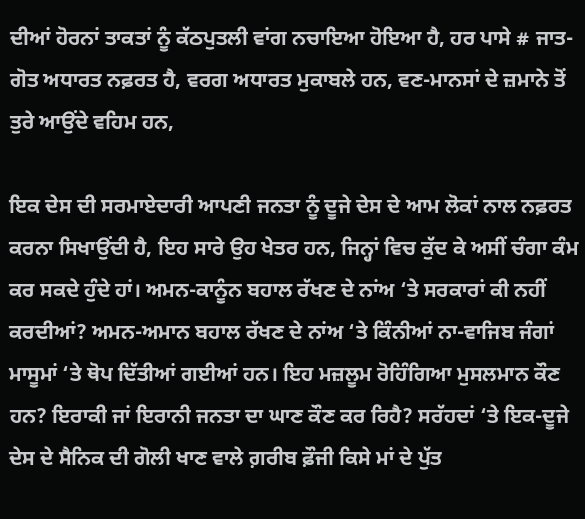ਦੀਆਂ ਹੋਰਨਾਂ ਤਾਕਤਾਂ ਨੂੰ ਕੱਠਪੁਤਲੀ ਵਾਂਗ ਨਚਾਇਆ ਹੋਇਆ ਹੈ, ਹਰ ਪਾਸੇ # ਜਾਤ-ਗੋਤ ਅਧਾਰਤ ਨਫ਼ਰਤ ਹੈ, ਵਰਗ ਅਧਾਰਤ ਮੁਕਾਬਲੇ ਹਨ, ਵਣ-ਮਾਨਸਾਂ ਦੇ ਜ਼ਮਾਨੇ ਤੋਂ ਤੁਰੇ ਆਉਂਦੇ ਵਹਿਮ ਹਨ,

ਇਕ ਦੇਸ ਦੀ ਸਰਮਾਏਦਾਰੀ ਆਪਣੀ ਜਨਤਾ ਨੂੰ ਦੂਜੇ ਦੇਸ ਦੇ ਆਮ ਲੋਕਾਂ ਨਾਲ ਨਫ਼ਰਤ ਕਰਨਾ ਸਿਖਾਉਂਦੀ ਹੈ, ਇਹ ਸਾਰੇ ਉਹ ਖੇਤਰ ਹਨ, ਜਿਨ੍ਹਾਂ ਵਿਚ ਕੁੱਦ ਕੇ ਅਸੀਂ ਚੰਗਾ ਕੰਮ ਕਰ ਸਕਦੇ ਹੁੰਦੇ ਹਾਂ। ਅਮਨ-ਕਾਨੂੰਨ ਬਹਾਲ ਰੱਖਣ ਦੇ ਨਾਂਅ ‘ਤੇ ਸਰਕਾਰਾਂ ਕੀ ਨਹੀਂ ਕਰਦੀਆਂ? ਅਮਨ-ਅਮਾਨ ਬਹਾਲ ਰੱਖਣ ਦੇ ਨਾਂਅ ‘ਤੇ ਕਿੰਨੀਆਂ ਨਾ-ਵਾਜਿਬ ਜੰਗਾਂ ਮਾਸੂਮਾਂ ‘ਤੇ ਥੋਪ ਦਿੱਤੀਆਂ ਗਈਆਂ ਹਨ। ਇਹ ਮਜ਼ਲੂਮ ਰੋਹਿੰਗਿਆ ਮੁਸਲਮਾਨ ਕੌਣ ਹਨ? ਇਰਾਕੀ ਜਾਂ ਇਰਾਨੀ ਜਨਤਾ ਦਾ ਘਾਣ ਕੌਣ ਕਰ ਰਿਹੈ? ਸਰੱਹਦਾਂ ‘ਤੇ ਇਕ-ਦੂਜੇ ਦੇਸ ਦੇ ਸੈਨਿਕ ਦੀ ਗੋਲੀ ਖਾਣ ਵਾਲੇ ਗ਼ਰੀਬ ਫ਼ੌਜੀ ਕਿਸੇ ਮਾਂ ਦੇ ਪੁੱਤ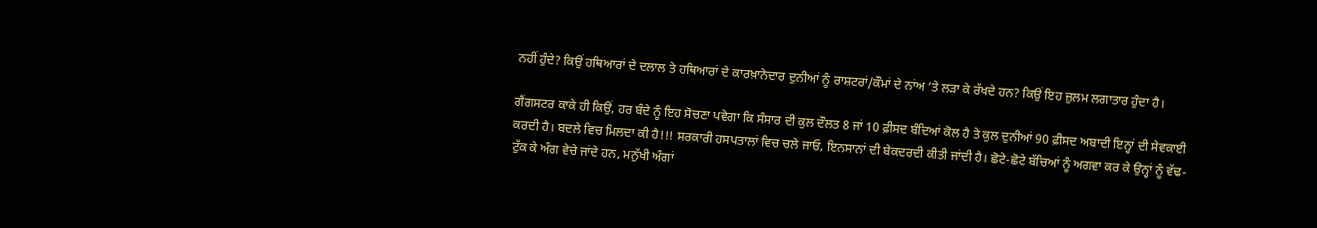ਨਹੀਂ ਹੁੰਦੇ? ਕਿਉਂ ਹਥਿਆਰਾਂ ਦੇ ਦਲਾਲ ਤੇ ਹਥਿਆਰਾਂ ਦੇ ਕਾਰਖ਼ਾਨੇਦਾਰ ਦੁਨੀਆਂ ਨੂੰ ਰਾਸ਼ਟਰਾਂ/ਕੌਮਾਂ ਦੇ ਨਾਂਅ ‘ਤੇ ਲੜਾ ਕੇ ਰੱਖਦੇ ਹਨ? ਕਿਉਂ ਇਹ ਜ਼ੁਲਮ ਲਗਾਤਾਰ ਹੁੰਦਾ ਹੈ।

ਗੈਂਗਸਟਰ ਕਾਕੇ ਹੀ ਕਿਉਂ, ਹਰ ਬੰਦੇ ਨੂੰ ਇਹ ਸੋਚਣਾ ਪਵੇਗਾ ਕਿ ਸੰਸਾਰ ਦੀ ਕੁਲ ਦੌਲਤ 8 ਜਾਂ 10 ਫ਼ੀਸਦ ਬੰਦਿਆਂ ਕੋਲ ਹੈ ਤੇ ਕੁਲ ਦੁਨੀਆਂ 90 ਫ਼ੀਸਦ ਅਬਾਦੀ ਇਨ੍ਹਾਂ ਦੀ ਸੇਵਕਾਈ ਕਰਦੀ ਹੈ। ਬਦਲੇ ਵਿਚ ਮਿਲਦਾ ਕੀ ਹੈ!!! ਸਰਕਾਰੀ ਹਸਪਤਾਲਾਂ ਵਿਚ ਚਲੇ ਜਾਓ, ਇਨਸਾਨਾਂ ਦੀ ਬੇਕਦਰਦੀ ਕੀਤੀ ਜਾਂਦੀ ਹੈ। ਛੋਟੇ-ਛੋਟੇ ਬੱਚਿਆਂ ਨੂੰ ਅਗਵਾ ਕਰ ਕੇ ਉਨ੍ਹਾਂ ਨੂੰ ਵੱਢ-ਟੁੱਕ ਕੇ ਅੰਗ ਵੇਚੇ ਜਾਂਦੇ ਹਨ, ਮਨੁੱਖੀ ਅੰਗਾਂ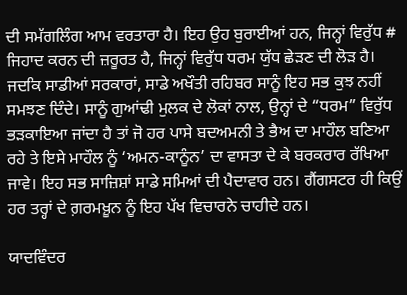ਦੀ ਸਮੱਗਲਿੰਗ ਆਮ ਵਰਤਾਰਾ ਹੈ। ਇਹ ਉਹ ਬੁਰਾਈਆਂ ਹਨ, ਜਿਨ੍ਹਾਂ ਵਿਰੁੱਧ # ਜਿਹਾਦ ਕਰਨ ਦੀ ਜ਼ਰੂਰਤ ਹੈ, ਜਿਨ੍ਹਾਂ ਵਿਰੁੱਧ ਧਰਮ ਯੁੱਧ ਛੇੜਣ ਦੀ ਲੋੜ ਹੈ। ਜਦਕਿ ਸਾਡੀਆਂ ਸਰਕਾਰਾਂ, ਸਾਡੇ ਅਖੌਤੀ ਰਹਿਬਰ ਸਾਨੂੰ ਇਹ ਸਭ ਕੁਝ ਨਹੀਂ ਸਮਝਣ ਦਿੰਦੇ। ਸਾਨੂੰ ਗੁਆਂਢੀ ਮੁਲਕ ਦੇ ਲੋਕਾਂ ਨਾਲ, ਉਨ੍ਹਾਂ ਦੇ “ਧਰਮ” ਵਿਰੁੱਧ ਭੜਕਾਇਆ ਜਾਂਦਾ ਹੈ ਤਾਂ ਜੋ ਹਰ ਪਾਸੇ ਬਦਅਮਨੀ ਤੇ ਭੈਅ ਦਾ ਮਾਹੌਲ ਬਣਿਆ ਰਹੇ ਤੇ ਇਸੇ ਮਾਹੌਲ ਨੂੰ ‘ਅਮਨ-ਕਾਨੂੰਨ’ ਦਾ ਵਾਸਤਾ ਦੇ ਕੇ ਬਰਕਰਾਰ ਰੱਖਿਆ ਜਾਵੇ। ਇਹ ਸਭ ਸਾਜ਼ਿਸ਼ਾਂ ਸਾਡੇ ਸਮਿਆਂ ਦੀ ਪੈਦਾਵਾਰ ਹਨ। ਗੈਂਗਸਟਰ ਹੀ ਕਿਉਂ ਹਰ ਤਰ੍ਹਾਂ ਦੇ ਗ਼ਰਮਖ਼ੂਨ ਨੂੰ ਇਹ ਪੱਖ ਵਿਚਾਰਨੇ ਚਾਹੀਦੇ ਹਨ।

ਯਾਦਵਿੰਦਰ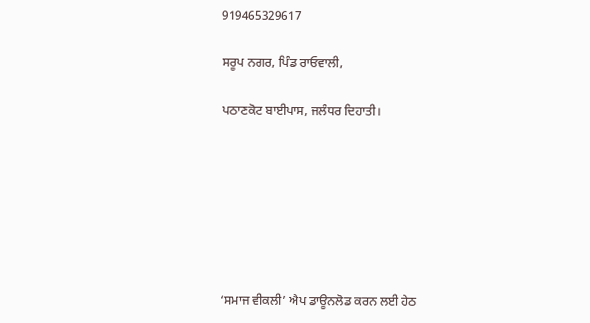919465329617

ਸਰੂਪ ਨਗਰ, ਪਿੰਡ ਰਾਓਵਾਲੀ,

ਪਠਾਣਕੋਟ ਬਾਈਪਾਸ, ਜਲੰਧਰ ਦਿਹਾਤੀ।







‘ਸਮਾਜ ਵੀਕਲੀ’ ਐਪ ਡਾਊਨਲੋਡ ਕਰਨ ਲਈ ਹੇਠ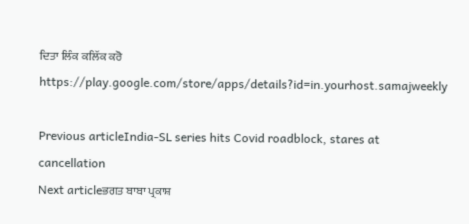ਦਿਤਾ ਲਿੰਕ ਕਲਿੱਕ ਕਰੋ
https://play.google.com/store/apps/details?id=in.yourhost.samajweekly

Previous articleIndia-SL series hits Covid roadblock, stares at cancellation
Next articleਭਗਤ ਬਾਬਾ ਪ੍ਰਕਾਸ਼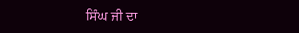ਸਿੰਘ ਜੀ ਦਾ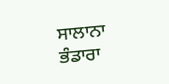ਸਾਲਾਨਾ ਭੰਡਾਰਾ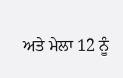ਅਤੇ ਮੇਲਾ 12 ਨੂੰ